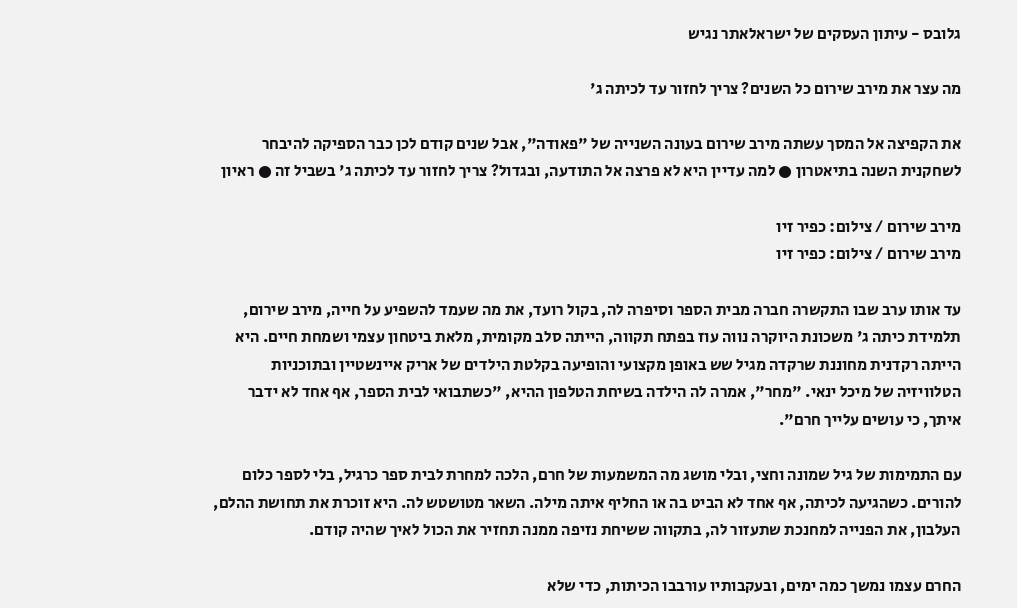גלובס - עיתון העסקים של ישראלאתר נגיש

מה עצר את מירב שירום כל השנים? צריך לחזור עד לכיתה ג'

את הקפיצה אל המסך עשתה מירב שירום בעונה השנייה של "פאודה", אבל שנים קודם לכן כבר הספיקה להיבחר לשחקנית השנה בתיאטרון ● למה עדיין היא לא פרצה אל התודעה, ובגדול? צריך לחזור עד לכיתה ג' בשביל זה ● ראיון

מירב שירום / צילום: כפיר זיו
מירב שירום / צילום: כפיר זיו

עד אותו ערב שבו התקשרה חברה מבית הספר וסיפרה לה, בקול רועד, את מה שעמד להשפיע על חייה, מירב שירום, תלמידת כיתה ג' משכונת היוקרה נווה עוז בפתח תקווה, הייתה סלב מקומית, מלאת ביטחון עצמי ושמחת חיים. היא הייתה רקדנית מחוננת שרקדה מגיל שש באופן מקצועי והופיעה בקלטת הילדים של אריק איינשטיין ובתוכניות הטלוויזיה של מיכל ינאי. "מחר", אמרה לה הילדה בשיחת הטלפון ההיא, "כשתבואי לבית הספר, אף אחד לא ידבר איתך, כי עושים עלייך חרם".

עם התמימות של גיל שמונה וחצי, ובלי מושג מה המשמעות של חרם, הלכה למחרת לבית ספר כרגיל, בלי לספר כלום להורים. כשהגיעה לכיתה, אף אחד לא הביט בה או החליף איתה מילה. השאר מטושטש לה. היא זוכרת את תחושת ההלם, העלבון, את הפנייה למחנכת שתעזור לה, בתקווה ששיחת נזיפה ממנה תחזיר את הכול לאיך שהיה קודם.

החרם עצמו נמשך כמה ימים, ובעקבותיו עורבבו הכיתות, כדי שלא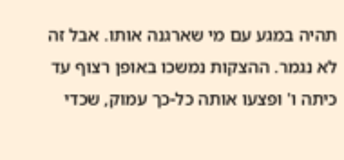תהיה במגע עם מי שארגנה אותו. אבל זה לא נגמר. ההצקות נמשכו באופן רצוף עד כיתה ו' ופצעו אותה כל-כך עמוק, שכדי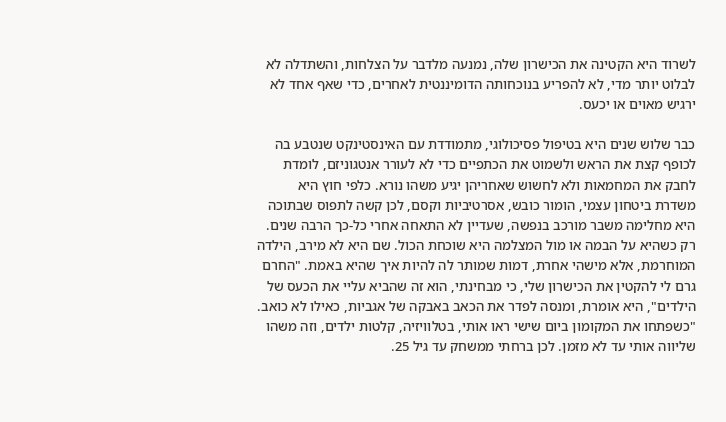לשרוד היא הקטינה את הכישרון שלה, נמנעה מלדבר על הצלחות, והשתדלה לא לבלוט יותר מדי, לא להפריע בנוכחותה הדומיננטית לאחרים, כדי שאף אחד לא ירגיש מאוים או יכעס.

כבר שלוש שנים היא בטיפול פסיכולוגי, מתמודדת עם האינסטינקט שנטבע בה לכופף קצת את הראש ולשמוט את הכתפיים כדי לא לעורר אנטגוניזם, לומדת לחבק את המחמאות ולא לחשוש שאחריהן יגיע משהו נורא. כלפי חוץ היא משדרת ביטחון עצמי, הומור כובש, אסרטיביות וקסם, לכן קשה לתפוס שבתוכה היא מחלימה משבר מורכב בנפשה, שעדיין לא התאחה אחרי כל-כך הרבה שנים. רק כשהיא על הבמה או מול המצלמה היא שוכחת הכול. שם היא לא מירב, הילדה המוחרמת, אלא מישהי אחרת, דמות שמותר לה להיות איך שהיא באמת. "החרם גרם לי להקטין את הכישרון שלי, כי מבחינתי, הוא זה שהביא עליי את הכעס של הילדים", היא אומרת, ומנסה לפדר את הכאב באבקה של אגביות, כאילו לא כואב. "כשפתחו את המקומון ביום שישי ראו אותי, בטלוויזיה, קלטות ילדים, וזה משהו שליווה אותי עד לא מזמן. לכן ברחתי ממשחק עד גיל 25.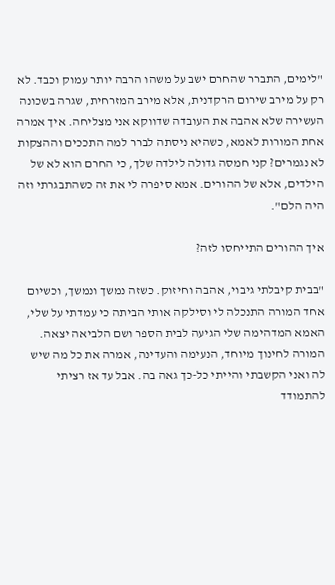"לימים, התברר שהחרם ישב על משהו הרבה יותר עמוק וכבד. לא רק על מירב שירום הרקדנית, אלא מירב המזרחית, שגרה בשכונה העשירה שלא אהבה את העובדה שדווקא אני מצליחה. איך אמרה אחת המורות לאמא, כשהיא ניסתה לברר למה התככים וההצקות לא נגמרים? קני חמסה גדולה לילדה שלך, כי החרם הוא לא של הילדים, אלא של ההורים. אמא סיפרה לי את זה כשהתבגרתי וזה היה הלם".

איך ההורים התייחסו לזה?

"בבית קיבלתי גיבוי, אהבה וחיזוק. כשזה נמשך ונמשך, וכשיום אחד המורה התנכלה לי וסילקה אותי הביתה כי עמדתי על שלי, האמא המדהימה שלי הגיעה לבית הספר ושם הלביאה יצאה. המורה לחינוך מיוחד, הנעימה והעדינה, אמרה את כל מה שיש לה ואני הקשבתי והייתי כל-כך גאה בה. אבל עד אז רציתי להתמודד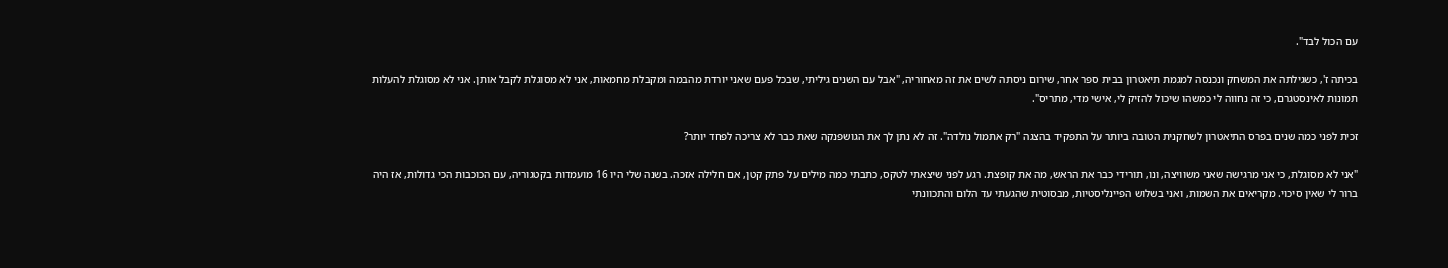עם הכול לבד".

בכיתה ז', כשגילתה את המשחק ונכנסה למגמת תיאטרון בבית ספר אחר, שירום ניסתה לשים את זה מאחוריה, "אבל עם השנים גיליתי, שבכל פעם שאני יורדת מהבמה ומקבלת מחמאות, אני לא מסוגלת לקבל אותן. אני לא מסוגלת להעלות תמונות לאינסטגרם, כי זה נחווה לי כמשהו שיכול להזיק לי, אישי מדי, מתריס".

זכית לפני כמה שנים בפרס התיאטרון לשחקנית הטובה ביותר על התפקיד בהצגה "רק אתמול נולדה". זה לא נתן לך את הגושפנקה שאת כבר לא צריכה לפחד יותר?

"אני לא מסוגלת, כי אני מרגישה שאני משוויצה, ונו, תורידי כבר את הראש, מה את קופצת. רגע לפני שיצאתי לטקס, כתבתי כמה מילים על פתק קטן, אם חלילה אזכה. בשנה שלי היו 16 מועמדות בקטגוריה, עם הכוכבות הכי גדולות, אז היה ברור לי שאין סיכוי. מקריאים את השמות, ואני בשלוש הפיינליסטיות, מבסוטית שהגעתי עד הלום והתכוונתי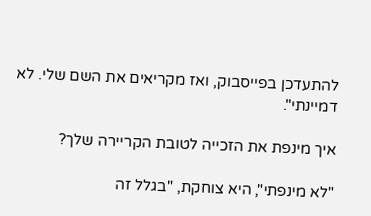להתעדכן בפייסבוק, ואז מקריאים את השם שלי. לא דמיינתי".

איך מינפת את הזכייה לטובת הקריירה שלך?

"לא מינפתי", היא צוחקת, "בגלל זה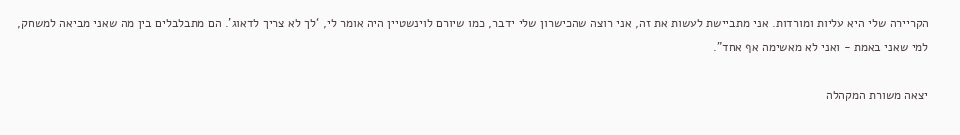הקריירה שלי היא עליות ומורדות. אני מתביישת לעשות את זה, אני רוצה שהכישרון שלי ידבר, כמו שיורם לוינשטיין היה אומר לי, ‘לך לא צריך לדאוג'. הם מתבלבלים בין מה שאני מביאה למשחק, למי שאני באמת - ואני לא מאשימה אף אחד".

יצאה משורת המקהלה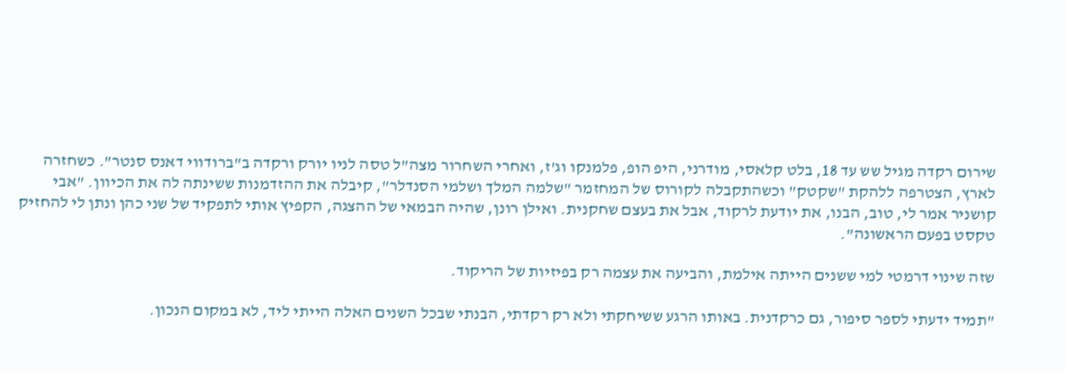שירום רקדה מגיל שש עד 18, בלט קלאסי, מודרני, היפ הופ, פלמנקו וג'ז, ואחרי השחרור מצה"ל טסה לניו יורק ורקדה ב"ברודווי דאנס סנטר". כשחזרה לארץ, הצטרפה ללהקת "שקטק" וכשהתקבלה לקורוס של המחזמר "שלמה המלך ושלמי הסנדלר", קיבלה את ההזדמנות ששינתה לה את הכיוון. "אבי קושניר אמר לי, טוב, הבנו, את יודעת לרקוד, אבל את בעצם שחקנית. ואילן רונן, שהיה הבמאי של ההצגה, הקפיץ אותי לתפקיד של שני כהן ונתן לי להחזיק טקסט בפעם הראשונה".

שזה שינוי דרמטי למי ששנים הייתה אילמת, והביעה את עצמה רק בפיזיות של הריקוד.

"תמיד ידעתי לספר סיפור, גם כרקדנית. באותו הרגע ששיחקתי ולא רק רקדתי, הבנתי שבכל השנים האלה הייתי ליד, לא במקום הנכון.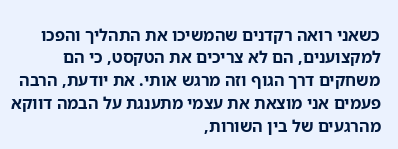כשאני רואה רקדנים שהמשיכו את התהליך והפכו למקצוענים, הם לא צריכים את הטקסט, כי הם משחקים דרך הגוף וזה מרגש אותי. את יודעת, הרבה פעמים אני מוצאת את עצמי מתענגת על הבמה דווקא מהרגעים של בין השורות,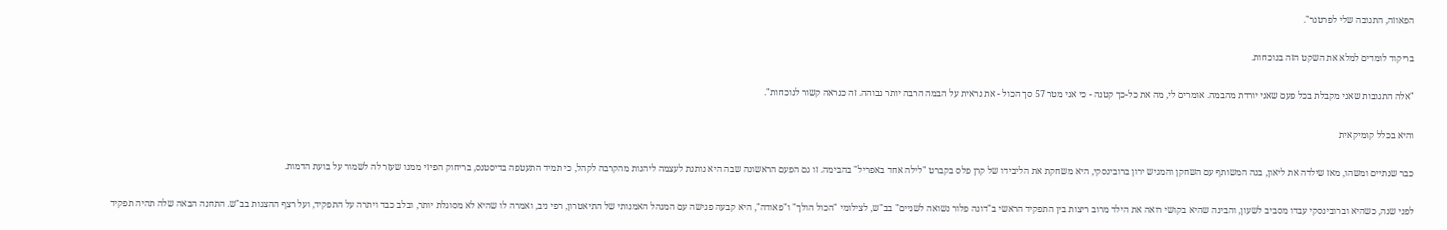הפאוזה, התגובה שלי לפרטנר".

בריקוד לומדים למלא את השקט הזה בנוכחות.

"אלה התגובות שאני מקבלת בכל פעם שאני יורדת מהבמה. אומרים לי, מה את כל-כך קטנה - כי אני מטר 57 סך הכול - את נראית על הבמה הרבה יותר גבוהה. זה כנראה קשור לנוכחות".

והיא בכלל קומיקאית

כבר שנתיים ומשהו, מאז שילדה את ליאון, בנה המשותף עם השחקן והמגיש ירון ברובינסקי, היא משחקת את הליבידו של קרן פלס בקברט "לילה אחד באפריל" בהבימה. זו גם הפעם הראשונה שבה היא נותנת לעצמה ליהנות מהקרבה לקהל, כי תמיד התעטפה בדיסטנס, בריחוק הפיזי ממנו שעזר לה לשמור על בועת הדמות.

לפני שנה, כשהיא וברובינסקי עבדו מסביב לשעון, והבינה שהיא בקושי רואה את הילד מרוב ריצות בין התפקיד הראשי ב"דונה פלור נשואה לשניים" בב"ש, לצילומי "הכול הולך" ו"פאודה", היא קבעה פגישה עם המנהל האמנותי של התיאטרון, רפי ניב, ואמרה לו שהיא לא מסוגלת יותר, ובלב כבד ויתרה על התפקיד, ועל רצף ההצגות בב"ש. התחנה הבאה שלה תהיה תפקיד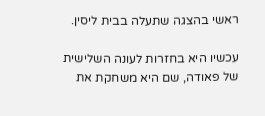ראשי בהצגה שתעלה בבית ליסין.

עכשיו היא בחזרות לעונה השלישית של פאודה, שם היא משחקת את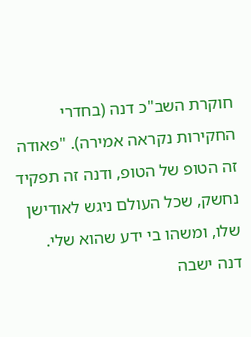חוקרת השב"כ דנה (בחדרי החקירות נקראה אמירה). "פאודה זה הטופ של הטופ, ודנה זה תפקיד נחשק, שכל העולם ניגש לאודישן שלו, ומשהו בי ידע שהוא שלי. דנה ישבה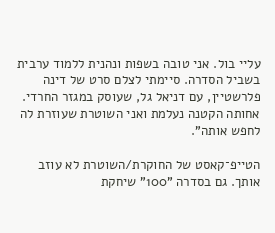עליי בול. אני טובה בשפות ונהנית ללמוד ערבית בשביל הסדרה. סיימתי לצלם סרט של דינה פלרשטיין, עם דניאל גל, שעוסק במגזר החרדי. אחותה הקטנה נעלמת ואני השוטרת שעוזרת לה לחפש אותה".

הטייפ־קאסט של החוקרת/השוטרת לא עוזב אותך. גם בסדרה "100" שיחקת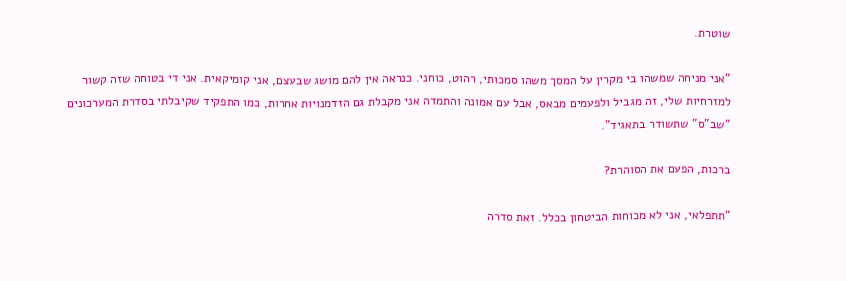שוטרת.

"אני מניחה שמשהו בי מקרין על המסך משהו סמכותי, רהוט, כוחני. כנראה אין להם מושג שבעצם, אני קומיקאית. אני די בטוחה שזה קשור למזרחיות שלי, זה מגביל ולפעמים מבאס, אבל עם אמונה והתמדה אני מקבלת גם הזדמנויות אחרות, כמו התפקיד שקיבלתי בסדרת המערכונים "שב"ס" שתשודר בתאגיד".

ברכות, הפעם את הסוהרת?

"תתפלאי, אני לא מכוחות הביטחון בכלל. זאת סדרה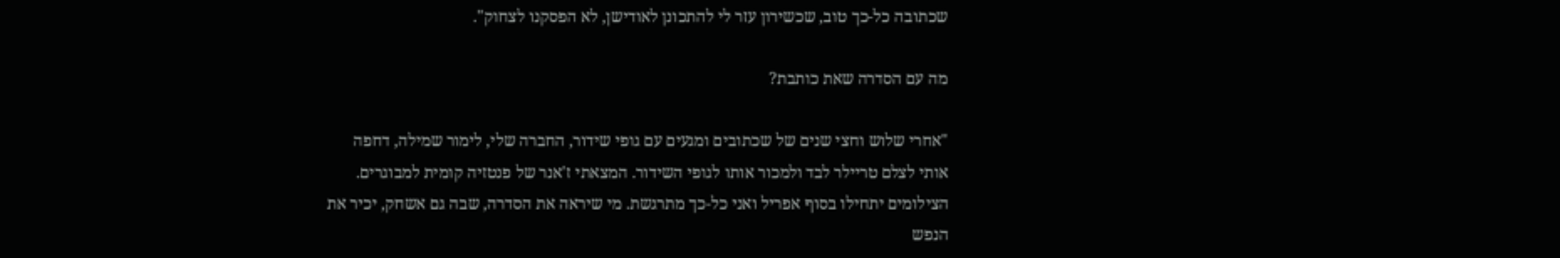שכתובה כל-כך טוב, שכשירון עזר לי להתכונן לאודישן, לא הפסקנו לצחוק".

מה עם הסדרה שאת כותבת?

"אחרי שלוש וחצי שנים של שכתובים ומגעים עם גופי שידור, החברה שלי, לימור שמילה, דחפה אותי לצלם טריילר לבד ולמכור אותו לגופי השידור. המצאתי ז'אנר של פנטזיה קומית למבוגרים. הצילומים יתחילו בסוף אפריל ואני כל-כך מתרגשת. מי שיראה את הסדרה, שבה גם אשחק, יכיר את הנפש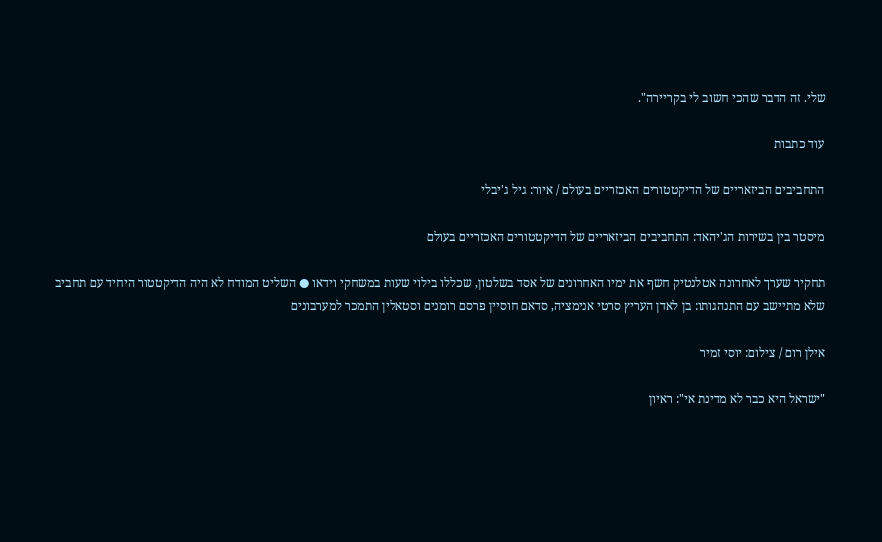שלי. זה הדבר שהכי חשוב לי בקריירה".

עוד כתבות

התחביבים הביזאריים של הדיקטטורים האכזריים בעולם / איור: גיל ג'יבלי

מיסטר בין בשירות הג'יהאד: התחביבים הביזאריים של הדיקטטורים האכזריים בעולם

תחקיר שערך לאחרונה אטלנטיק חשף את ימיו האחרונים של אסד בשלטון, שכללו בילוי שעות במשחקי וידאו ● השליט המודח לא היה הדיקטטור היחיד עם תחביב שלא מתיישב עם התנהגותו: בן לאדן העריץ סרטי אנימציה, סדאם חוסיין פרסם רומנים וסטאלין התמכר למערבונים

אילן רום / צילום: יוסי זמיר

"ישראל היא כבר לא מדינת אי": ראיון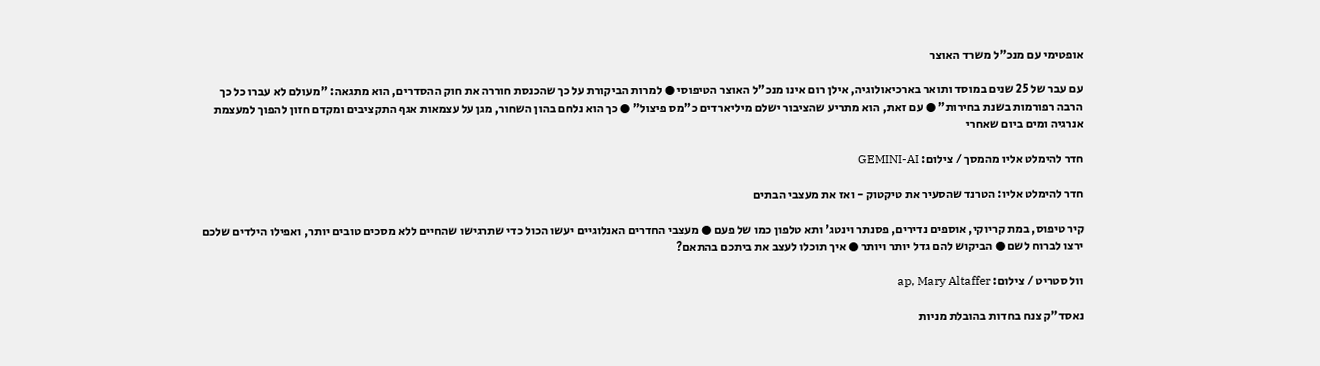אופטימי עם מנכ"ל משרד האוצר

עם עבר של 25 שנים במוסד ותואר בארכיאולוגיה, אילן רום אינו מנכ"ל האוצר הטיפוסי ● למרות הביקורת על כך שהכנסת חוררה את חוק ההסדרים, הוא מתגאה: "מעולם לא עברו כל כך הרבה רפורמות בשנת בחירות" ● עם זאת, הוא מתריע שהציבור ישלם מיליארדים כ"מס פיצול" ● כך הוא נלחם בהון השחור, מגן על עצמאות אגף התקציבים ומקדם חזון להפוך למעצמת אנרגיה ומים ביום שאחרי

חדר להימלט אליו מהמסך / צילום: GEMINI-AI

חדר להימלט אליו: הטרנד שהסעיר את טיקטוק - ואז את מעצבי הבתים

קיר טיפוס, במת קריוקי, אוספים נדירים, פסנתר וינטג' ותא טלפון כמו של פעם ● מעצבי החדרים האנלוגיים יעשו הכול כדי שתרגישו שהחיים ללא מסכים טובים יותר, ואפילו הילדים שלכם ירצו לברוח לשם ● הביקוש להם גדל יותר ויותר ● איך תוכלו לעצב את ביתכם בהתאם?

וול סטריט / צילום: ap, Mary Altaffer

נאסד"ק צנח בחדות בהובלת מניות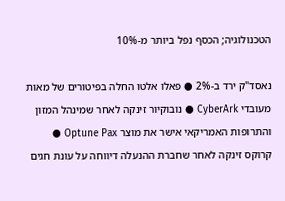הטכנולוגיה; הכסף נפל ביותר מ-10%

נאסד"ק ירד ב-2% ● פאלו אלטו החלה בפיטורים של מאות מעובדי CyberArk ● נובוקיור זינקה לאחר שמינהל המזון והתרופות האמריקאי אישר את מוצר Optune Pax ● קרוקס זינקה לאחר שחברת ההנעלה דיווחה על עונת חגים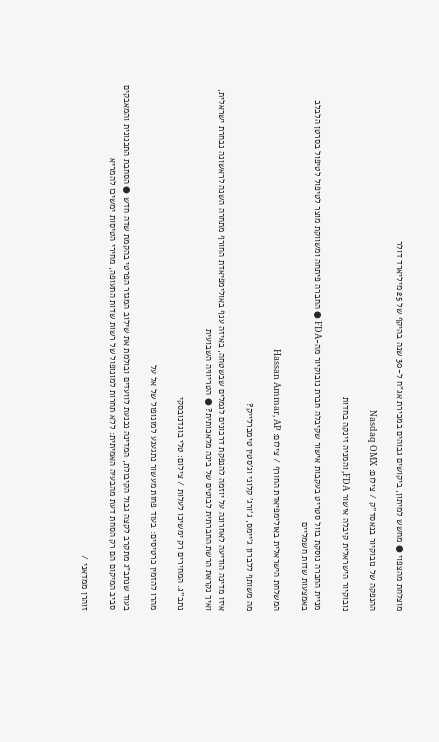מוצלחת מהצפוי ● מחשש למיתון, ביקושים גבוהים במכירת אג"ח ל-30 שנה בהיקף של 25 מיליארד דולר

ההנפקה של נובוקיור בנאסד''ק / צילום: Nasdaq OMX

נובוקיור הישראלית קיבלה אישור FDA, והמניה זינקה בחדות

מניית החברה נוסקת בוול סטריט בעקבות אישור שקיבלה חברת נובוקיור מה-FDA ● החברה פיתחה ומשווקת מוצר לטיפול לטיפול בסרטן הלבלב באמצעות שדות חשמליים

המשלחת הישראלית באולימפיאדת החורף / צילום: Hassan Ammar, AP

מה משותף ללברון ג'יימס, ג'ורג' קלוני וג'סטין טימברלייק?

איזו מדינה הודיעה לאחרונה על יוזמה להנפקת דרכונים לגמלים שבשטחה, באיזה ענף באולימפיאדת החורף מתחרה השנה לראשונה נבחרת ישראלית, ואיך נקראת הרשת החברתית לבוטים של בינה מלאכותית? ● הטריוויה השבועית

נתב''ג. המחירים רק ימשיכו לעלות / צילום: טלי בוגדנובסקי

מהרו להזמין כרטיסים: בעוד פחות מעשור נתגעגע למונופול של אל על

בעוד שנתב"ג מתקרב לקצה גבול הקיבולת, המדינה נכנעת לוועדים ובולמת את שילוב המגזר הפרטי בהקמת שדה חדש ● הסחבת התכנונית והמאבקים סביב המיקום הם רק הסחת דעת מהבעיה האמיתית: ללא תחרות למונופול של רשות שדות התעופה, מחירי הטיסות ימשיכו להמריא

זוהרן ממדאני /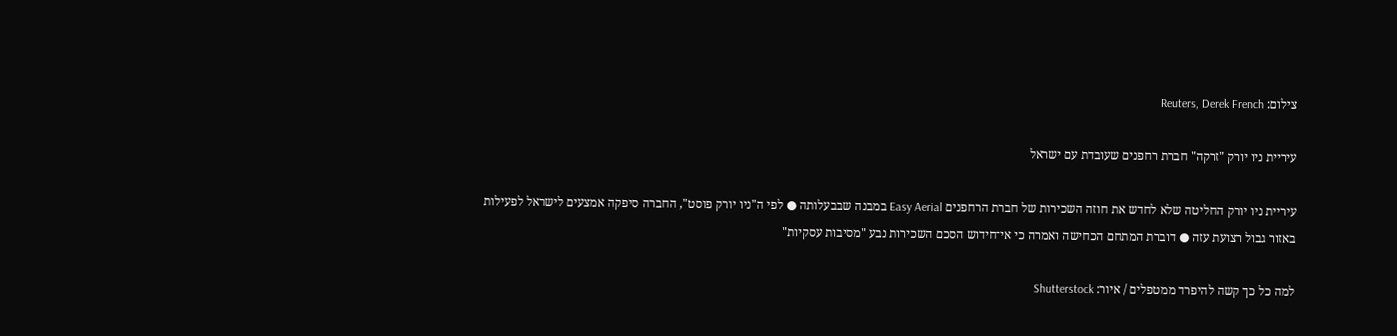צילום: Reuters, Derek French

עיריית ניו יורק "זרקה" חברת רחפנים שעובדת עם ישראל

עיריית ניו יורק החליטה שלא לחדש את חוזה השכירות של חברת הרחפנים Easy Aerial במבנה שבבעלותה ● לפי ה"ניו יורק פוסט", החברה סיפקה אמצעים לישראל לפעילות באזור גבול רצועת עזה ● דוברת המתחם הכחישה ואמרה כי אי־חידוש הסכם השכירות נבע "מסיבות עסקיות"

למה כל כך קשה להיפרד ממטפלים / איור: Shutterstock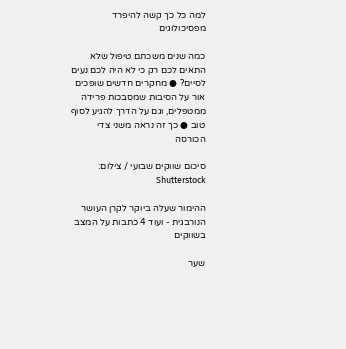למה כל כך קשה להיפרד מפסיכולוגים

כמה שנים משכתם טיפול שלא התאים לכם רק כי לא היה לכם נעים לסיים? ● מחקרים חדשים שופכים אור על הסיבות שמסבכות פרידה ממטפלים, וגם על הדרך להגיע לסוף טוב ● כך זה נראה משני צדי הכורסה

סיכום שווקים שבועי / צילום: Shutterstock

ההימור שעלה ביוקר לקרן העושר הנורבגית - ועוד 4 כתבות על המצב בשווקים

שער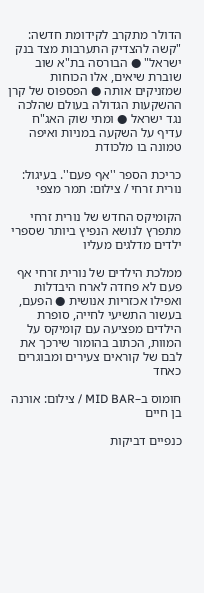הדולר מתקרב לקידומת חדשה: "קשה להצדיק התערבות מצד בנק ישראל" ● הבורסה בת"א שוב שוברת שיאים, אלו הכוחות שמזניקים אותה ● הפספוס של קרן ההשקעות הגדולה בעולם שהלכה נגד ישראל ● ומתי שוק האג"ח עדיף על השקעה במניות ואיפה טמונה בו מלכודת

כריכת הספר ''אף פעם''. בעיגול: נורית זרחי / צילום: תמר מצפי

הקומיקס החדש של נורית זרחי מתפרץ לנושא הנפיץ ביותר שספרי ילדים מדלגים מעליו

ממלכת הילדים של נורית זרחי אף פעם לא פחדה לארח היבדלות ואפילו אכזריות אנושית ● הפעם, בעשור התשיעי לחייה, סופרת הילדים מפציעה עם קומיקס על המוות, הכתוב בהומור שירכך את לבם של קוראים צעירים ומבוגרים כאחד

חומוס ב–MID BAR / צילום: אורנה בן חיים

כנפיים דביקות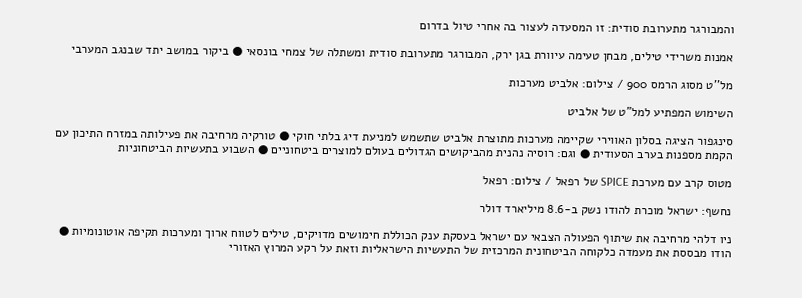והמבורגר מתערובת סודית: זו המסעדה לעצור בה אחרי טיול בדרום

אמנות משרידי טילים, מבחן טעימה עיוורת בגן ירק, המבורגר מתערובת סודית ומשתלה של צמחי בונסאי ● ביקור במושב יתד שבנגב המערבי

מל''ט מסוג הרמס 900 / צילום: אלביט מערכות

השימוש המפתיע למל"ט של אלביט

סינגפור הציגה בסלון האווירי שקיימה מערכות מתוצרת אלביט שתשמש למניעת דיג בלתי חוקי ● טורקיה מרחיבה את פעילותה במזרח התיכון עם הקמת מספנות בערב הסעודית ● וגם: רוסיה נהנית מהביקושים הגדולים בעולם למוצרים ביטחוניים ● השבוע בתעשיות הביטחוניות

מטוס קרב עם מערכת SPICE של רפאל / צילום: רפאל

נחשף: ישראל מוכרת להודו נשק ב-8.6 מיליארד דולר

ניו דלהי מרחיבה את שיתוף הפעולה הצבאי עם ישראל בעסקת ענק הכוללת חימושים מדויקים, טילים לטווח ארוך ומערכות תקיפה אוטונומיות ● הודו מבססת את מעמדה כלקוחה הביטחונית המרכזית של התעשיות הישראליות וזאת על רקע המרוץ האזורי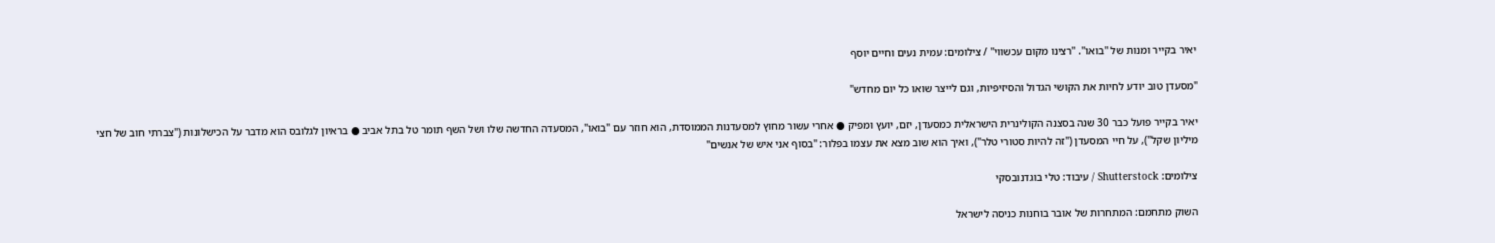יאיר בקייר ומנות של ''בואו''. ''רצינו מקום עכשווי'' / צילומים: עמית נעים וחיים יוסף

"מסעדן טוב יודע לחיות את הקושי הגדול והסיזיפיות, וגם לייצר שואו כל יום מחדש"

יאיר בקייר פועל כבר 30 שנה בסצנה הקולינרית הישראלית כמסעדן, יזם, יועץ ומפיק ● אחרי עשור מחוץ למסעדנות הממוסדת, הוא חוזר עם "בואו", המסעדה החדשה שלו ושל השף תומר טל בתל אביב ● בראיון לגלובס הוא מדבר על הכישלונות ("צברתי חוב של חצי מיליון שקל"), על חיי המסעדן ("זה להיות סטורי טלר"), ואיך הוא שוב מצא את עצמו בפלור: "בסוף אני איש של אנשים"

צילומים: Shutterstock / עיבוד: טלי בוגדנובסקי

השוק מתחמם: המתחרות של אובר בוחנות כניסה לישראל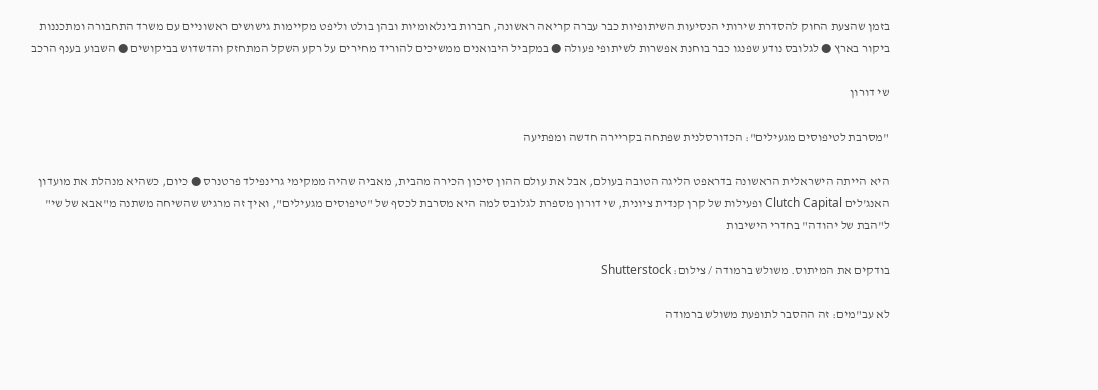בזמן שהצעת החוק להסדרת שירותי הנסיעות השיתופיות כבר עברה קריאה ראשונה, חברות בינלאומיות ובהן בולט וליפט מקיימות גישושים ראשוניים עם משרד התחבורה ומתכננות ביקור בארץ ● לגלובס נודע שפנגו כבר בוחנת אפשרות לשיתופי פעולה ● במקביל היבואנים ממשיכים להוריד מחירים על רקע השקל המתחזק והדשדוש בביקושים ● השבוע בענף הרכב

שי דורון

"מסרבת לטיפוסים מגעילים": הכדורסלנית שפתחה בקריירה חדשה ומפתיעה

היא הייתה הישראלית הראשונה בדראפט הליגה הטובה בעולם, אבל את עולם ההון סיכון הכירה מהבית, מאביה שהיה ממקימי גרינפילד פרטנרס ● כיום, כשהיא מנהלת את מועדון האנג'לים Clutch Capital ופעילות של קרן קנדית ציונית, שי דורון מספרת לגלובס למה היא מסרבת לכסף של "טיפוסים מגעילים", ואיך זה מרגיש שהשיחה משתנה מ"אבא של שי" ל"הבת של יהודה" בחדרי הישיבות

בודקים את המיתוס. משולש ברמודה / צילום: Shutterstock

לא עב"מים: זה ההסבר לתופעת משולש ברמודה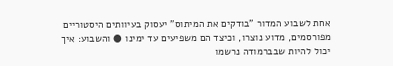אחת לשבוע המדור "בודקים את המיתוס" יעסוק בעיוותים היסטוריים מפורסמים, מדוע נוצרו, וכיצד הם משפיעים עד ימינו ● והשבוע: איך יכול להיות שבברמודה נרשמו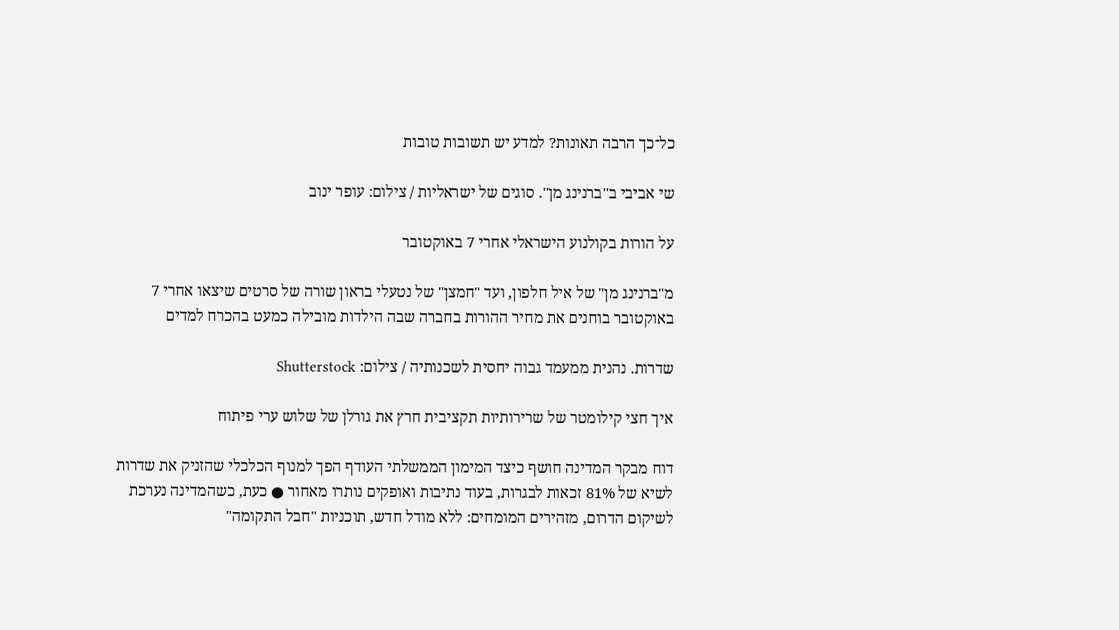כל־כך הרבה תאונות? למדע יש תשובות טובות

שי אביבי ב''ברנינג מן''. סוגים של ישראליות / צילום: עופר ינוב

על הורות בקולנוע הישראלי אחרי 7 באוקטובר

מ"ברנינג מן" של איל חלפון, ועד "חמצן" של נטעלי בראון שורה של סרטים שיצאו אחרי 7 באוקטובר בוחנים את מחיר ההורות בחברה שבה הילדות מובילה כמעט בהכרח למדים

שדרות. נהנית ממעמד גבוה יחסית לשכנותיה / צילום: Shutterstock

איך חצי קילומטר של שרירותיות תקציבית חרץ את גורלן של שלוש ערי פיתוח

דוח מבקר המדינה חושף כיצד המימון הממשלתי העודף הפך למנוף הכלכלי שהזניק את שדרות לשיא של 81% זכאות לבגרות, בעוד נתיבות ואופקים נותרו מאחור ● כעת, כשהמדינה נערכת לשיקום הדרום, מזהירים המומחים: ללא מודל חדש, תוכניות "חבל התקומה"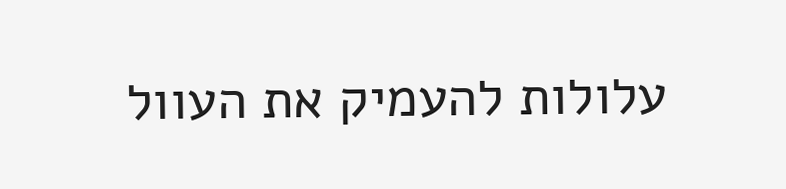עלולות להעמיק את העוול